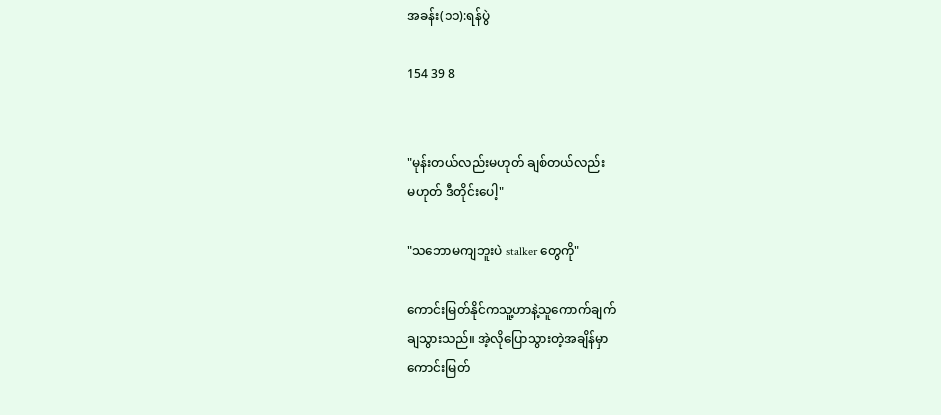အခန်း(၁၁):ရန်ပွဲ

154 39 8


"မုန်းတယ်လည်းမဟုတ် ချစ်တယ်လည်း
မဟုတ် ဒီတိုင်းပေါ့"

"သဘောမကျဘူးပဲ stalker တွေကို"

ကောင်းမြတ်နိုင်ကသူ့ဟာနဲ့သူကောက်ချက်
ချသွားသည်။ အဲ့လိုပြောသွားတဲ့အချိန်မှာ
ကောင်းမြတ်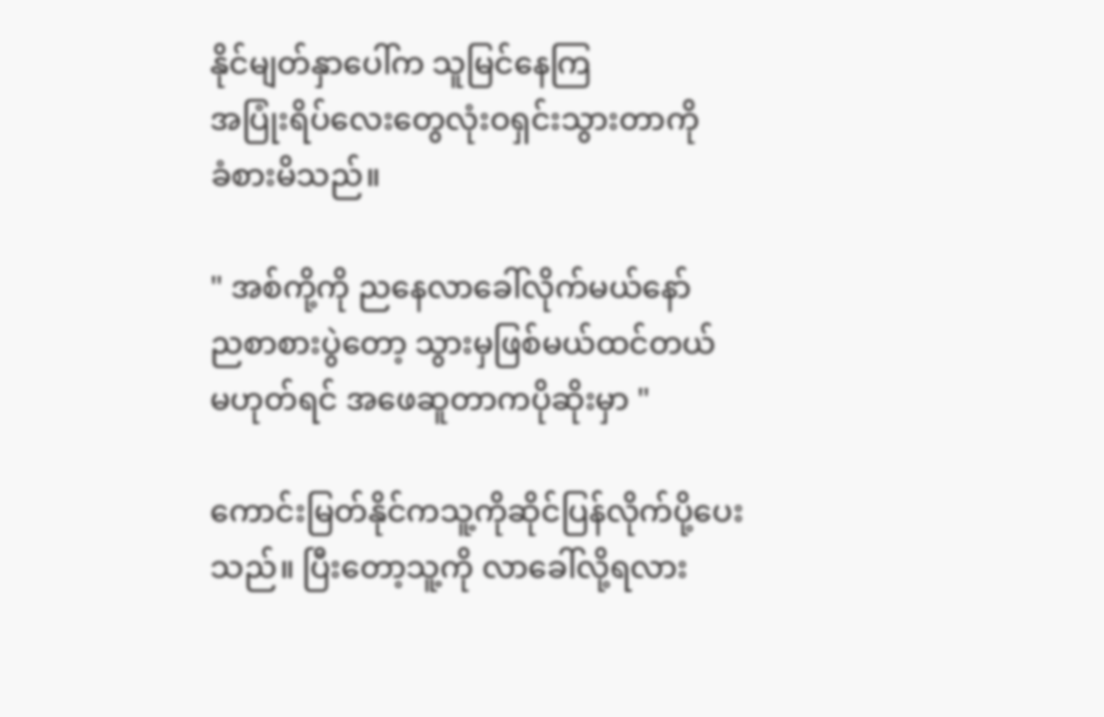နိုင်မျတ်နှာပေါ်က သူမြင်နေကြ
အပြုံးရိပ်လေးတွေလုံးဝရှင်းသွားတာကို
ခံစားမိသည်။

" အစ်ကို့ကို ညနေလာခေါ်လိုက်မယ်နော်
ညစာစားပွဲတော့ သွားမှဖြစ်မယ်ထင်တယ်
မဟုတ်ရင် အဖေဆူတာကပိုဆိုးမှာ "

ကောင်းမြတ်နိုင်ကသူ့ကိုဆိုင်ပြန်လိုက်ပို့ပေး
သည်။ ပြီးတော့သူ့ကို လာခေါ်လို့ရလား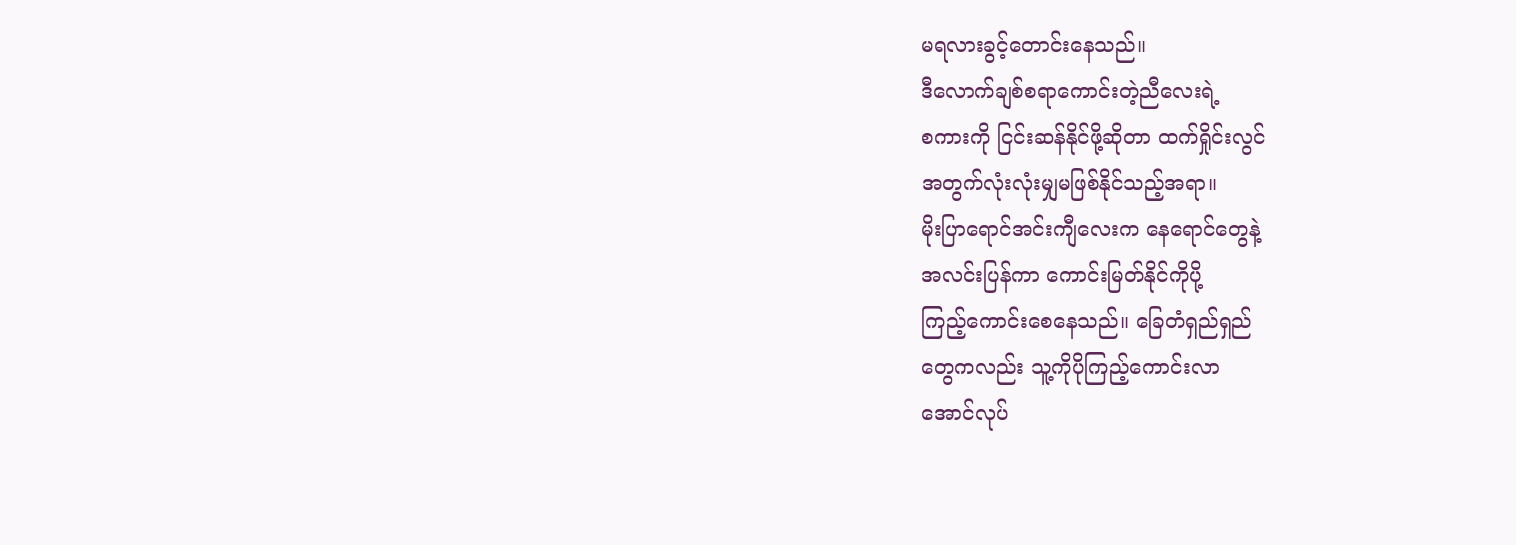မရလားခွင့်တောင်းနေသည်။
ဒီလောက်ချစ်စရာကောင်းတဲ့ညီလေးရဲ့
စကားကို ငြင်းဆန်နိုင်ဖို့ဆိုတာ ထက်ရှိုင်းလွင်
အတွက်လုံးလုံးမျှမဖြစ်နိုင်သည့်အရာ။
မိုးပြာရောင်အင်းကျီလေးက နေရောင်တွေနဲ့
အလင်းပြန်ကာ ကောင်းမြတ်နိုင်ကိုပို့
ကြည့်ကောင်းစေနေသည်။ ခြေတံရှည်ရှည်
တွေကလည်း သူ့ကိုပိုကြည့်ကောင်းလာ
အောင်လုပ်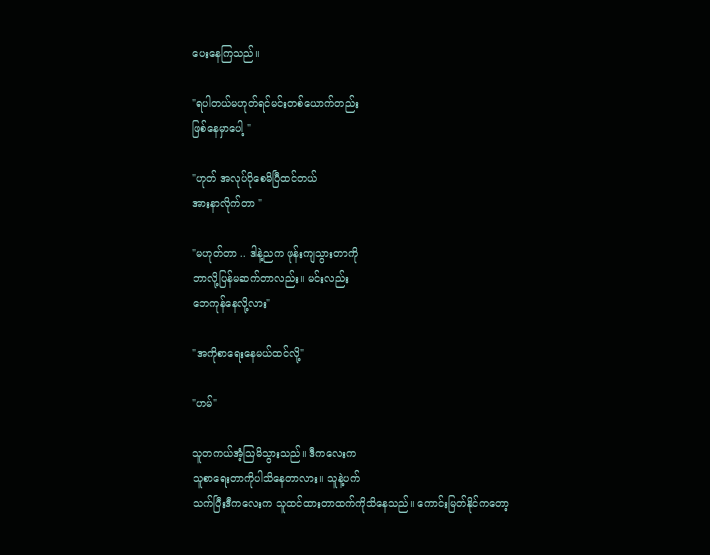ပေးနေကြသည်။

"ရပါတယ်မဟုတ်ရင်မင်းတစ်ယောက်တည်း
ဖြစ်နေမှာပေါ့ "

"ဟုတ် အလုပ်ပိုစေမိပြီထင်တယ်
အားနာလိုက်တာ "

"မဟုတ်တာ .. ဒါနဲ့ညက ဖုန်းကျသွားတာကို
ဘာလို့ပြန်မဆက်တာလည်း။ မင်းလည်း
ဘေကုန်နေလို့လား"

"အကိုစာရေးနေမယ်ထင်လို့"

"ဟမ်"

သူတကယ်အံ့သြမိသွားသည်။ ဒီကလေးက
သူစာရေးတာကိုပါသိနေတာလား။ သူနဲ့ပက်
သက်ပြီးဒီကလေးက သူထင်ထားတာထက်ကိုသိနေသည်။ ကောင်းမြတ်နိုင်ကတော့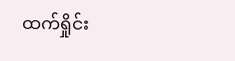ထက်ရှိုင်း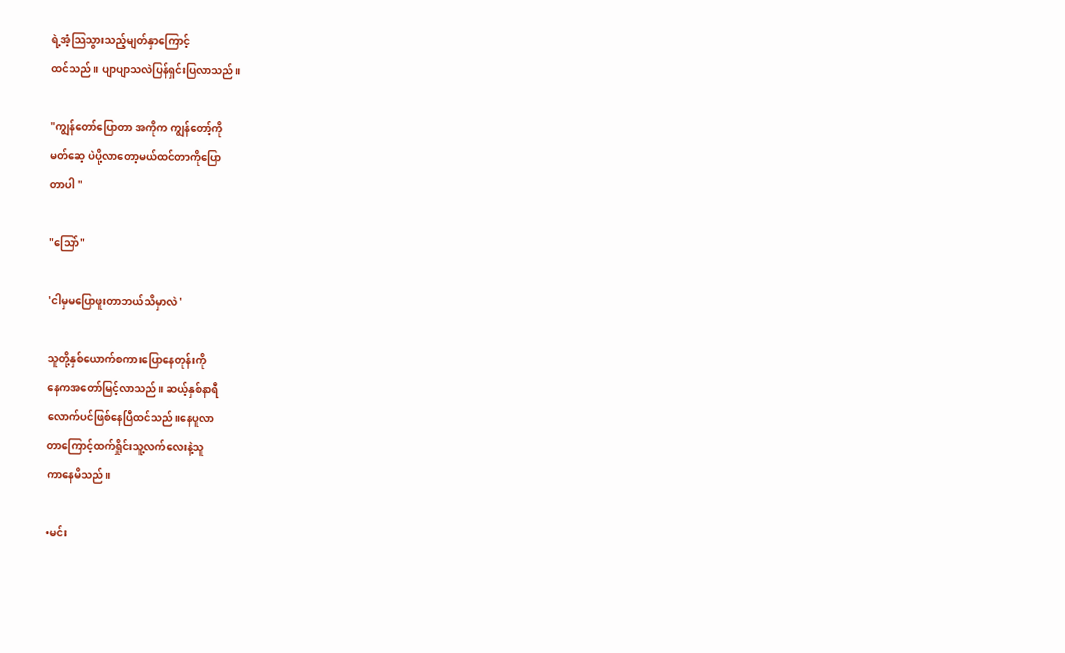ရဲ့အံ့သြသွားသည့်မျတ်နှာကြောင့်
ထင်သည်။ ပျာပျာသလဲပြန်ရှင်းပြလာသည်။

"ကျွန်တော်ပြောတာ အကိုက ကျွန်တော့်ကို
မတ်ဆေ့ ပဲပို့လာတော့မယ်ထင်တာကိုပြော
တာပါ "

"သြော်"

'ငါမှမပြောဖူးတာဘယ်သိမှာလဲ '

သူတို့နှစ်ယောက်စကားပြောနေတုန်းကို
နေကအတော်မြင့်လာသည်။ ဆယ့်နှစ်နာရီ
လောက်ပင်ဖြစ်နေပြီထင်သည်။နေပူလာ
တာကြောင့်ထက်ရှိုင်းသူ့လက်လေးနဲ့သူ
ကာနေမိသည်။

•မင်း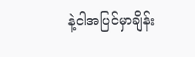နဲ့ငါအပြင်မှာချိန်း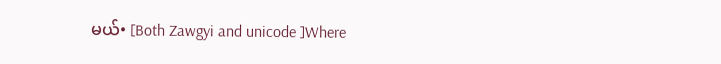မယ်• [Both Zawgyi and unicode ]Where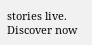stories live. Discover now